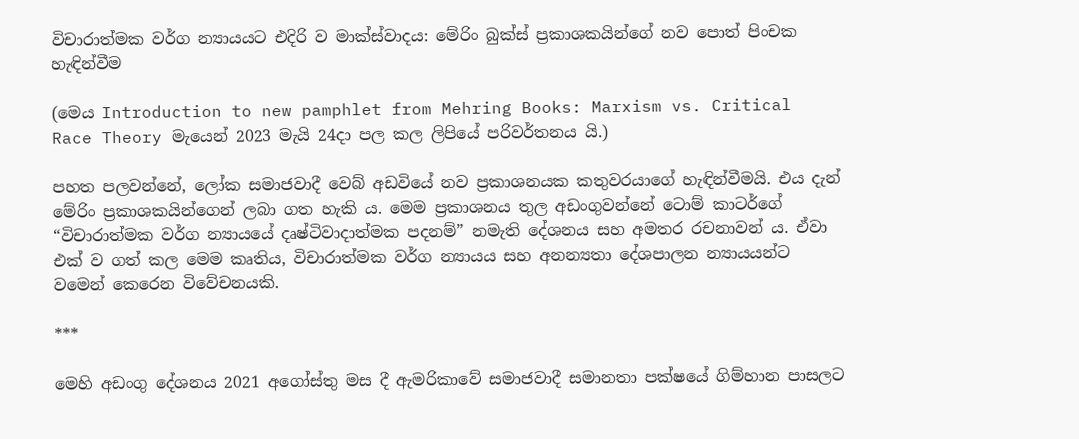විචාරාත්මක වර්ග න්‍යායයට එදිරි ව මාක්ස්වාදය: මේරිං බුක්ස් ප්‍රකාශකයින්ගේ නව පොත් පිංචක හැඳින්වීම

(මෙය Introduction to new pamphlet from Mehring Books: Marxism vs. Critical Race Theory මැයෙන් 2023 මැයි 24දා පල කල ලිපියේ පරිවර්තනය යි.)

පහත පලවන්නේ, ලෝක සමාජවාදී වෙබ් අඩවියේ නව ප්‍රකාශනයක කතුවරයාගේ හැඳින්වීමයි. එය දැන් මේරිං ප්‍රකාශකයින්ගෙන් ලබා ගත හැකි ය. මෙම ප්‍රකාශනය තුල අඩංගුවන්නේ ටොම් කාටර්ගේ “විචාරාත්මක වර්ග න්‍යායයේ දෘෂ්ටිවාදාත්මක පදනම්” නමැති දේශනය සහ අමතර රචනාවන් ය. ඒවා එක් ව ගත් කල මෙම කෘතිය, විචාරාත්මක වර්ග න්‍යායය සහ අනන්‍යතා දේශපාලන න්‍යායයන්ට වමෙන් කෙරෙන විවේචනයකි.

***

මෙහි අඩංගු දේශනය 2021 අගෝස්තු මස දී ඇමරිකාවේ සමාජවාදී සමානතා පක්ෂයේ ගිම්හාන පාසලට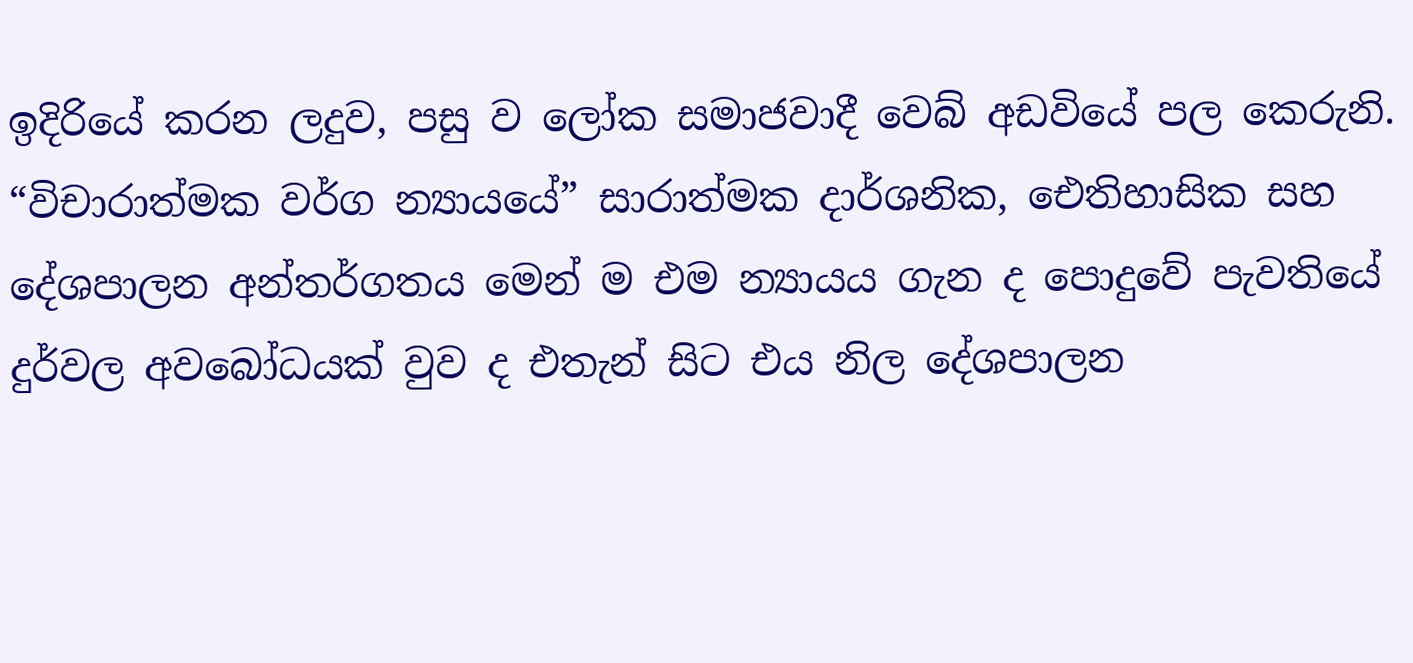ඉදිරියේ කරන ලදුව, පසු ව ලෝක සමාජවාදී වෙබ් අඩවියේ පල කෙරුනි. “විචාරාත්මක වර්ග න්‍යායයේ” සාරාත්මක දාර්ශනික, ඓතිහාසික සහ දේශපාලන අන්තර්ගතය මෙන් ම එම න්‍යායය ගැන ද පොදුවේ පැවතියේ දුර්වල අවබෝධයක් වුව ද එතැන් සිට එය නිල දේශපාලන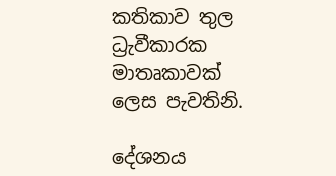කතිකාව තුල ධ්‍රැවීකාරක මාතෘකාවක් ලෙස පැවතිනි.

දේශනය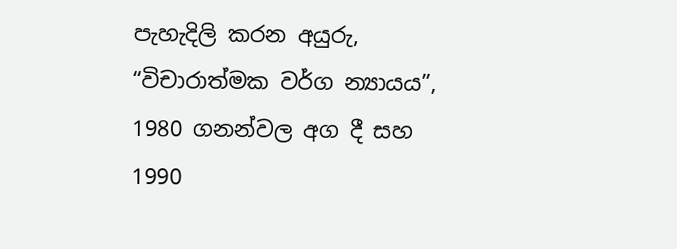පැහැදිලි කරන අයුරු, “විචාරාත්මක වර්ග න්‍යායය”, 1980 ගනන්වල අග දී සහ 1990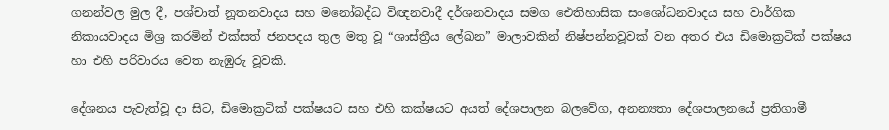ගනන්වල මුල දී, පශ්චාත් නූතනවාදය සහ මනෝබද්ධ විඥනවාදී දර්ශනවාදය සමග ඓතිහාසික සංශෝධනවාදය සහ වාර්ගික නිකායවාදය මිශ්‍ර කරමින් එක්සත් ජනපදය තුල මතු වූ “ශාස්ත්‍රීය ලේඛන” මාලාවකින් නිෂ්පන්නවූවක් වන අතර එය ඩිමොක්‍රටික් පක්ෂය හා එහි පරිවාරය වෙත නැඹුරු වූවකි.

දේශනය පැවැත්වූ දා සිට, ඩිමොක්‍රටික් පක්ෂයට සහ එහි කක්ෂයට අයත් දේශපාලන බලවේග, අනන්‍යතා දේශපාලනයේ ප්‍රතිගාමී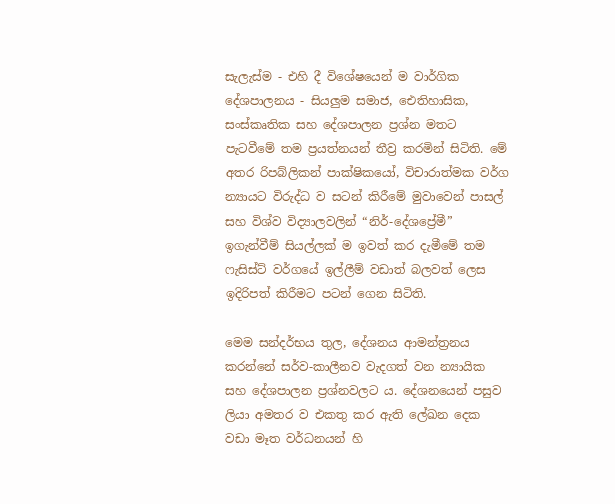සැලැස්ම - එහි දී විශේෂයෙන් ම වාර්ගික දේශපාලනය - සියලුම සමාජ, ඓතිහාසික, සංස්කෘතික සහ දේශපාලන ප්‍රශ්න මතට පැටවීමේ තම ප්‍රයත්නයන් තීව්‍ර කරමින් සිටිති. මේ අතර රිපබ්ලිකන් පාක්ෂිකයෝ, විචාරාත්මක වර්ග න්‍යායට විරුද්ධ ව සටන් කිරීමේ මුවාවෙන් පාසල් සහ විශ්ව විද්‍යාලවලින් “නිර්-දේශප්‍රේමී” ඉගැන්වීම් සියල්ලක් ම ඉවත් කර දැමීමේ තම ෆැසිස්ට් වර්ගයේ ඉල්ලීම් වඩාත් බලවත් ලෙස ඉදිරිපත් කිරීමට පටන් ගෙන සිටිති.

මෙම සන්දර්භය තුල, දේශනය ආමන්ත්‍රනය කරන්නේ සර්ව-කාලීනව වැදගත් වන න්‍යායික සහ දේශපාලන ප්‍රශ්නවලට ය. දේශනයෙන් පසුව ලියා අමතර ව එකතු කර ඇති ලේඛන දෙක වඩා මෑත වර්ධනයන් හි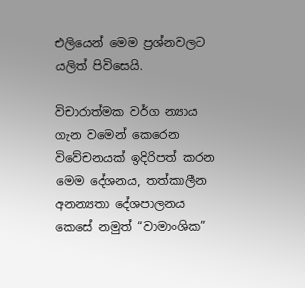එලියෙන් මෙම ප්‍රශ්නවලට යලිත් පිවිසෙයි.

විචාරාත්මක වර්ග න්‍යාය ගැන වමෙන් කෙරෙන විවේචනයක් ඉදිරිපත් කරන මෙම දේශනය, තත්කාලීන අනන්‍යතා දේශපාලනය කෙසේ නමුත් “වාමාංශික”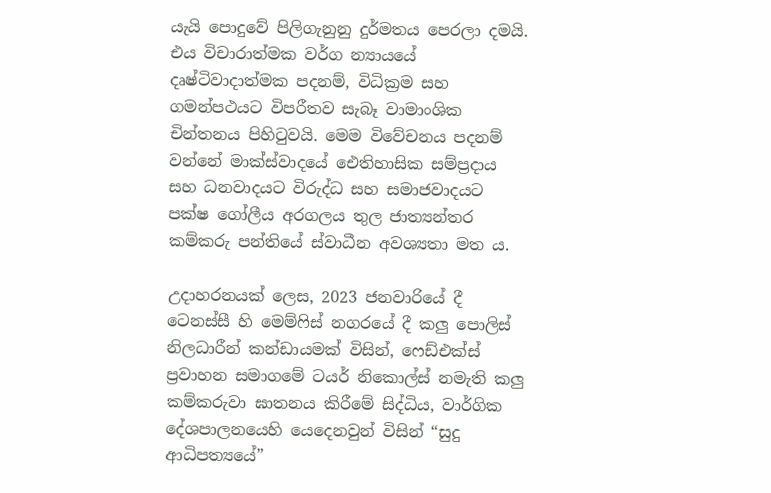යැයි පොදුවේ පිලිගැනුනු දුර්මතය පෙරලා දමයි. එය විචාරාත්මක වර්ග න්‍යායයේ දෘෂ්ටිවාදාත්මක පදනම්, විධික්‍රම සහ ගමන්පථයට විපරීතව සැබෑ වාමාංශික චින්තනය පිහිටුවයි. මෙම විවේචනය පදනම් වන්නේ මාක්ස්වාදයේ ඓතිහාසික සම්ප්‍රදාය සහ ධනවාදයට විරුද්ධ සහ සමාජවාදයට පක්ෂ ගෝලීය අරගලය තුල ජාත්‍යන්තර කම්කරු පන්තියේ ස්වාධීන අවශ්‍යතා මත ය.

උදාහරනයක් ලෙස, 2023 ජනවාරියේ දී ටෙනස්සී හි මෙම්ෆිස් නගරයේ දී කලු පොලිස් නිලධාරීන් කන්ඩායමක් විසින්, ෆෙඩ්එක්ස් ප්‍රවාහන සමාගමේ ටයර් නිකොල්ස් නමැති කලු කම්කරුවා ඝාතනය කිරීමේ සිද්ධිය, වාර්ගික දේශපාලනයෙහි යෙදෙනවුන් විසින් “සුදු ආධිපත්‍යයේ”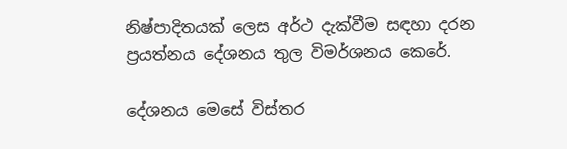නිෂ්පාදිතයක් ලෙස අර්ථ දැක්වීම සඳහා දරන ප්‍රයත්නය දේශනය තුල විමර්ශනය කෙරේ.

දේශනය මෙසේ විස්තර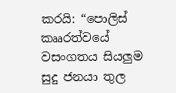කරයි: “පොලිස් කෲරත්වයේ වසංගතය සියලුම සුදු ජනයා තුල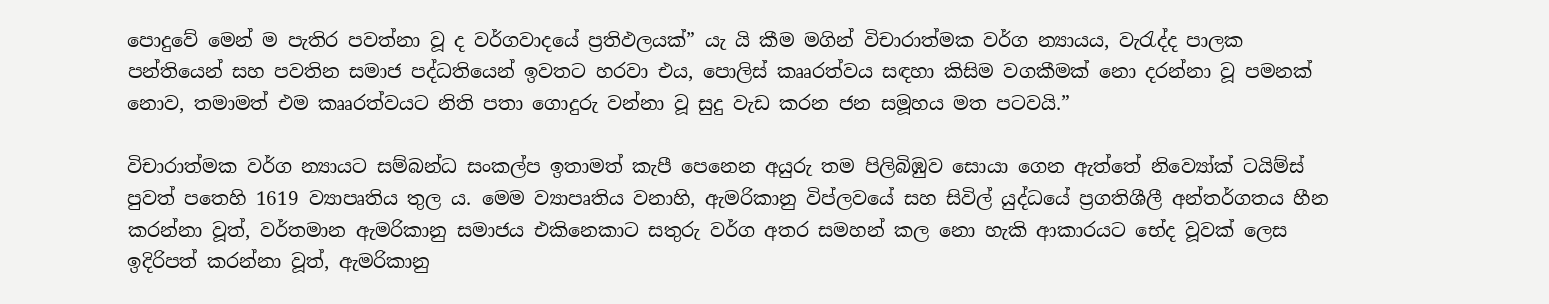පොදුවේ මෙන් ම පැතිර පවත්නා වූ ද වර්ගවාදයේ ප්‍රතිඵලයක්” යැ යි කීම මගින් විචාරාත්මක වර්ග න්‍යායය, වැරැද්ද පාලක පන්තියෙන් සහ පවතින සමාජ පද්ධතියෙන් ඉවතට හරවා එය, පොලිස් කෲරත්වය සඳහා කිසිම වගකීමක් නො දරන්නා වූ පමනක් නොව, තමාමත් එම කෲරත්වයට නිති පතා ගොදුරු වන්නා වූ සුදු වැඩ කරන ජන සමූහය මත පටවයි.”

විචාරාත්මක වර්ග න්‍යායට සම්බන්ධ සංකල්ප ඉතාමත් කැපී පෙනෙන අයුරු තම පිලිබිඹුව සොයා ගෙන ඇත්තේ නිව්‍යෝක් ටයිම්ස් පුවත් පතෙහි 1619 ව්‍යාපෘතිය තුල ය. මෙම ව්‍යාපෘතිය වනාහි, ඇමරිකානු විප්ලවයේ සහ සිවිල් යුද්ධයේ ප්‍රගතිශීලී අන්තර්ගතය හීන කරන්නා වූත්, වර්තමාන ඇමරිකානු සමාජය එකිනෙකාට සතුරු වර්ග අතර සමහන් කල නො හැකි ආකාරයට භේද වූවක් ලෙස ඉදිරිපත් කරන්නා වූත්, ඇමරිකානු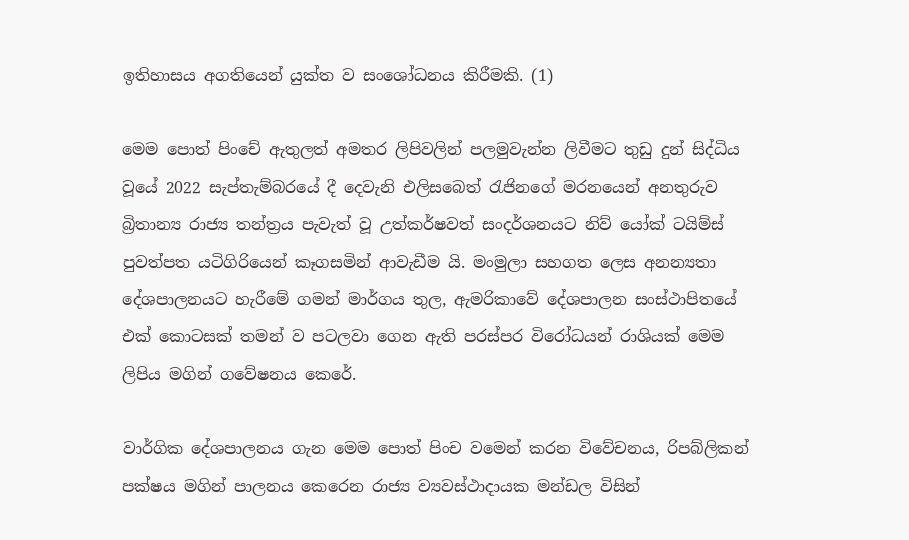ඉතිහාසය අගතියෙන් යුක්ත ව සංශෝධනය කිරීමකි. (1)

මෙම පොත් පිංචේ ඇතුලත් අමතර ලිපිවලින් පලමුවැන්න ලිවීමට තුඩු දුන් සිද්ධිය වූයේ 2022 සැප්තැම්බරයේ දී දෙවැනි එලිසබෙත් රැජිනගේ මරනයෙන් අනතුරුව බ්‍රිතාන්‍ය රාජ්‍ය තන්ත්‍රය පැවැත් වූ උත්කර්ෂවත් සංදර්ශනයට නිව් යෝක් ටයිම්ස් පුවත්පත යටිගිරියෙන් කෑගසමින් ආවැඩීම යි. මංමුලා සහගත ලෙස අනන්‍යතා දේශපාලනයට හැරීමේ ගමන් මාර්ගය තුල, ඇමරිකාවේ දේශපාලන සංස්ථාපිතයේ එක් කොටසක් තමන් ව පටලවා ගෙන ඇති පරස්පර විරෝධයන් රාශියක් මෙම ලිපිය මගින් ගවේෂනය කෙරේ.

වාර්ගික දේශපාලනය ගැන මෙම පොත් පිංච වමෙන් කරන විවේචනය, රිපබ්ලිකන් පක්ෂය මගින් පාලනය කෙරෙන රාජ්‍ය ව්‍යවස්ථාදායක මන්ඩල විසින්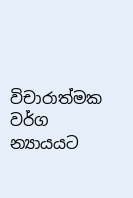විචාරාත්මක වර්ග න්‍යායයට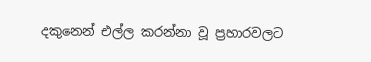දකුනෙන් එල්ල කරන්නා වූ ප්‍රහාරවලට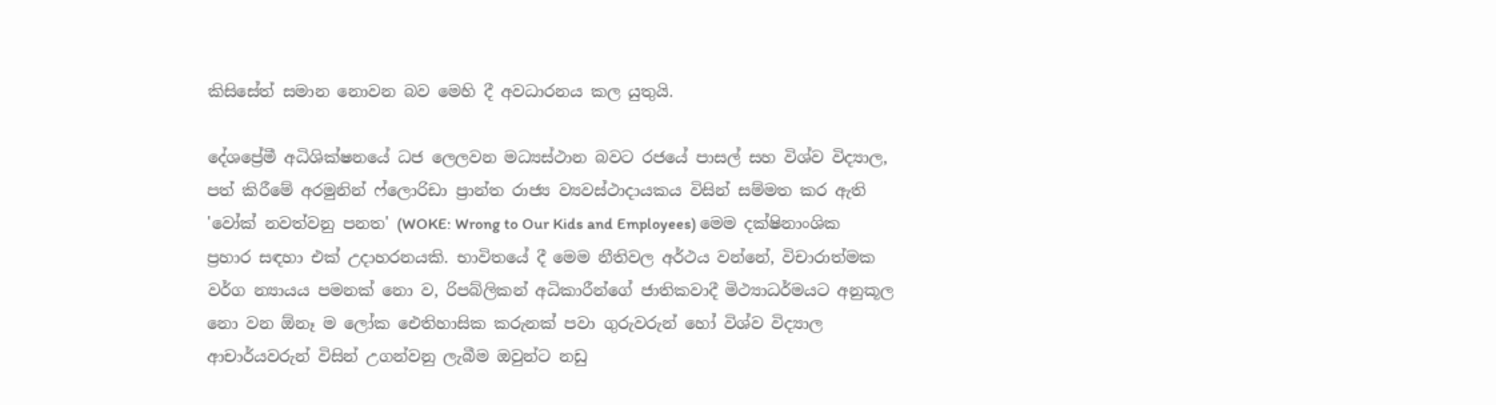කිසිසේත් සමාන නොවන බව මෙහි දී අවධාරනය කල යුතුයි.

දේශප්‍රේමී අධිශික්ෂනයේ ධජ ලෙලවන මධ්‍යස්ථාන බවට රජයේ පාසල් සහ විශ්ව විද්‍යාල, පත් කිරීමේ අරමුනින් ෆ්ලොරිඩා ප්‍රාන්ත රාජ්‍ය ව්‍යවස්ථාදායකය විසින් සම්මත කර ඇති 'වෝක් නවත්වනු පනත' (WOKE: Wrong to Our Kids and Employees) මෙම දක්ෂිනාංශික ප්‍රහාර සඳහා එක් උදාහරනයකි. භාවිතයේ දී මෙම නීතිවල අර්ථය වන්නේ, විචාරාත්මක වර්ග න්‍යායය පමනක් නො ව, රිපබ්ලිකන් අධිකාරීන්ගේ ජාතිකවාදී මිථ්‍යාධර්මයට අනුකූල නො වන ඕනෑ ම ලෝක ඓතිහාසික කරුනක් පවා ගුරුවරුන් හෝ විශ්ව විද්‍යාල ආචාර්යවරුන් විසින් උගන්වනු ලැබීම ඔවුන්ට නඩු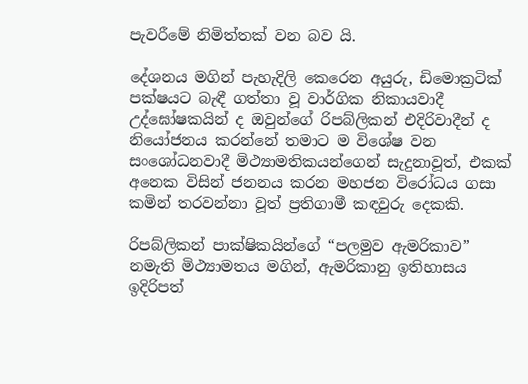පැවරීමේ නිමිත්තක් වන බව යි.

දේශනය මගින් පැහැදිලි කෙරෙන අයුරු, ඩිමොක්‍රටික් පක්ෂයට බැඳී ගත්තා වූ වාර්ගික නිකායවාදී උද්ඝෝෂකයින් ද ඔවුන්ගේ රිපබ්ලිකන් එදිරිවාදීන් ද නියෝජනය කරන්නේ තමාට ම විශේෂ වන සංශෝධනවාදී මිථ්‍යාමතිකයන්ගෙන් සැදුනාවූත්, එකක් අනෙක විසින් ජනනය කරන මහජන විරෝධය ගසා කමින් තරවන්නා වූත් ප්‍රතිගාමී කඳවුරු දෙකකි.

රිපබ්ලිකන් පාක්ෂිකයින්ගේ “පලමුව ඇමරිකාව” නමැති මිථ්‍යාමතය මගින්, ඇමරිකානු ඉතිහාසය ඉදිරිපත්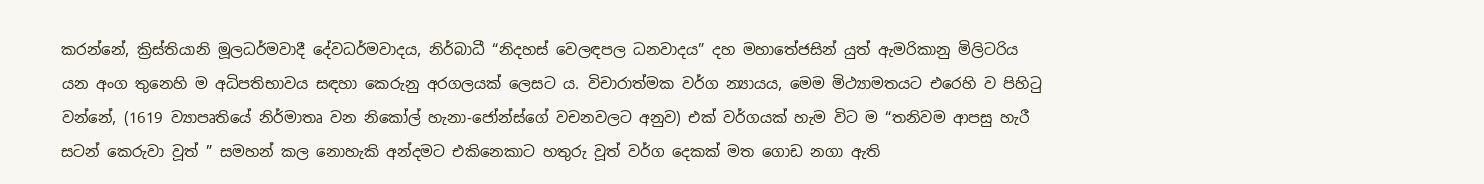කරන්නේ, ක්‍රිස්තියානි මූලධර්මවාදී දේවධර්මවාදය, නිර්බාධී “නිදහස් වෙලඳපල ධනවාදය” දහ මහාතේජසින් යුත් ඇමරිකානු මිලිටරිය යන අංග තුනෙහි ම අධිපතිභාවය සඳහා කෙරුනු අරගලයක් ලෙසට ය. විචාරාත්මක වර්ග න්‍යායය, මෙම මිථ්‍යාමතයට එරෙහි ව පිහිටු වන්නේ, (1619 ව්‍යාපෘතියේ නිර්මාතෘ වන නිකෝල් හැනා-ජෝන්ස්ගේ වචනවලට අනුව) එක් වර්ගයක් හැම විට ම “තනිවම ආපසු හැරී සටන් කෙරුවා වූත් ” සමහන් කල නොහැකි අන්දමට එකිනෙකාට හතුරු වූත් වර්ග දෙකක් මත ගොඩ නගා ඇති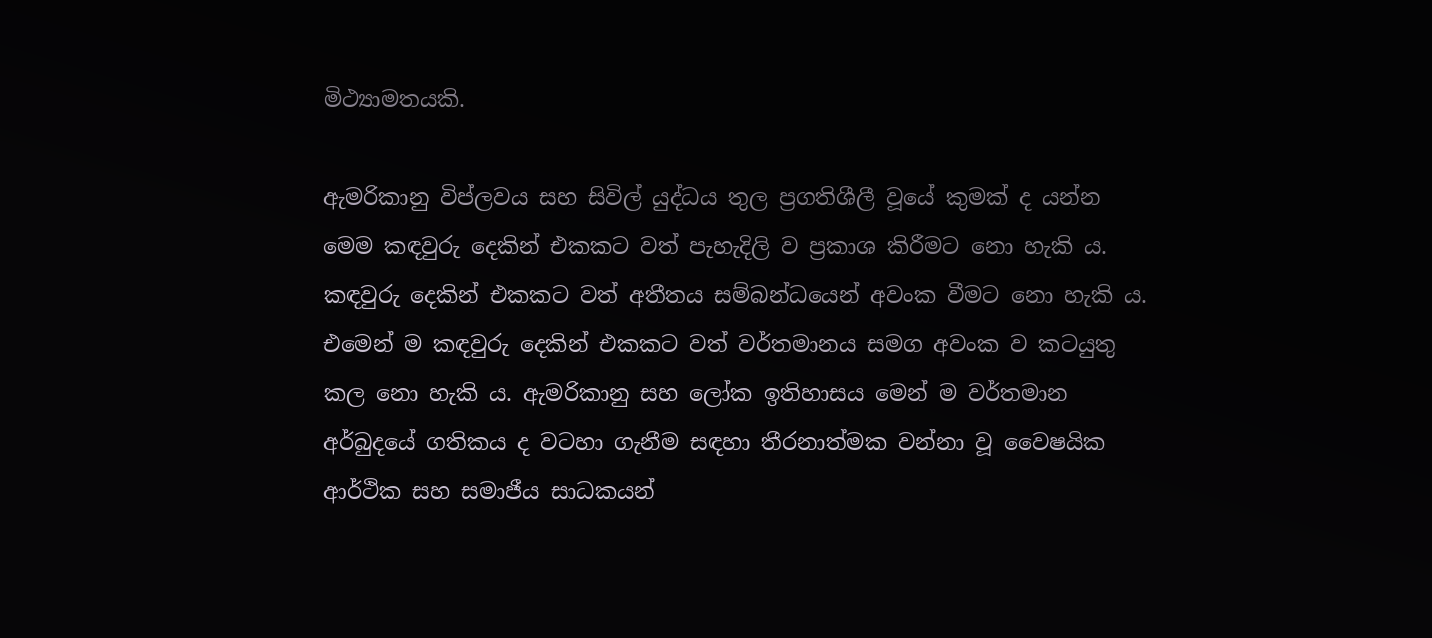මිථ්‍යාමතයකි.

ඇමරිකානු විප්ලවය සහ සිවිල් යුද්ධය තුල ප්‍රගතිශීලී වූයේ කුමක් ද යන්න මෙම කඳවුරු දෙකින් එකකට වත් පැහැදිලි ව ප්‍රකාශ කිරීමට නො හැකි ය. කඳවුරු දෙකින් එකකට වත් අතීතය සම්බන්ධයෙන් අවංක වීමට නො හැකි ය. එමෙන් ම කඳවුරු දෙකින් එකකට වත් වර්තමානය සමග අවංක ව කටයුතු කල නො හැකි ය. ඇමරිකානු සහ ලෝක ඉතිහාසය මෙන් ම වර්තමාන අර්බුදයේ ගතිකය ද වටහා ගැනීම සඳහා තීරනාත්මක වන්නා වූ වෛෂයික ආර්ථික සහ සමාජීය සාධකයන්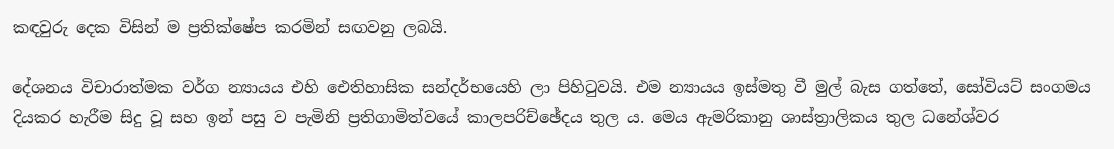කඳවුරු දෙක විසින් ම ප්‍රතික්ෂේප කරමින් සඟවනු ලබයි.

දේශනය විචාරාත්මක වර්ග න්‍යායය එහි ඓතිහාසික සන්දර්භයෙහි ලා පිහිටුවයි. එම න්‍යායය ඉස්මතු වී මුල් බැස ගත්තේ, සෝවියට් සංගමය දියකර හැරීම සිදු වූ සහ ඉන් පසු ව පැමිනි ප්‍රතිගාමිත්වයේ කාලපරිච්ඡේදය තුල ය. මෙය ඇමරිකානු ශාස්ත්‍රාලිකය තුල ධනේශ්වර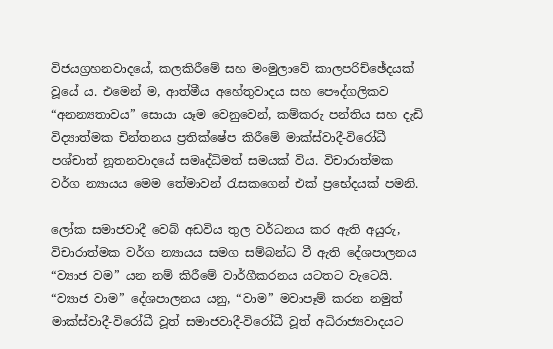විජයග්‍රහනවාදයේ, කලකිරීමේ සහ මංමුලාවේ කාලපරිච්ඡේදයක් වූයේ ය. එමෙන් ම, ආත්මීය අහේතුවාදය සහ පෞද්ගලිකව “අනන්‍යතාවය” සොයා යෑම වෙනුවෙන්, කම්කරු පන්තිය සහ දැඩි විද්‍යාත්මක චින්තනය ප්‍රතික්ෂේප කිරීමේ මාක්ස්වාදී-විරෝධී පශ්චාත් නූතනවාදයේ සමෘද්ධිමත් සමයක් විය. විචාරාත්මක වර්ග න්‍යායය මෙම තේමාවන් රැසකගෙන් එක් ප්‍රභේදයක් පමනි.

ලෝක සමාජවාදී වෙබ් අඩවිය තුල වර්ධනය කර ඇති අයුරු, විචාරාත්මක වර්ග න්‍යායය සමග සම්බන්ධ වී ඇති දේශපාලනය “ව්‍යාජ වම” යන නම් කිරීමේ වාර්ගීකරනය යටතට වැටෙයි. “ව්‍යාජ වාම” දේශපාලනය යනු, “වාම” මවාපෑම් කරන නමුත් මාක්ස්වාදී-විරෝධී වූත් සමාජවාදී-විරෝධී වූත් අධිරාජ්‍යවාදයට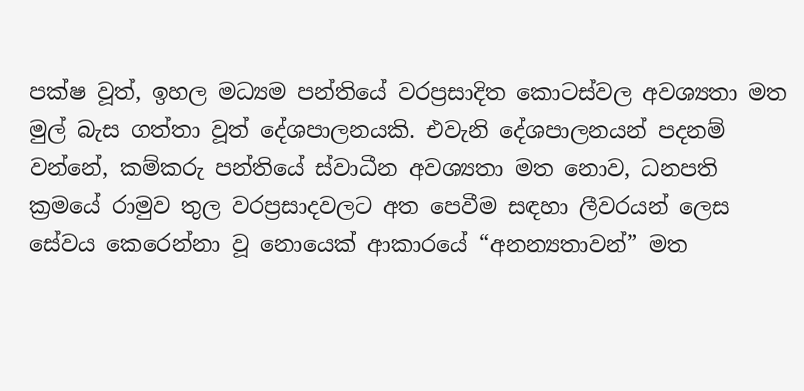පක්ෂ වූත්, ඉහල මධ්‍යම පන්තියේ වරප්‍රසාදිත කොටස්වල අවශ්‍යතා මත මුල් බැස ගත්තා වූත් දේශපාලනයකි. එවැනි දේශපාලනයන් පදනම් වන්නේ, කම්කරු පන්තියේ ස්වාධීන අවශ්‍යතා මත නොව, ධනපති ක්‍රමයේ රාමුව තුල වරප්‍රසාදවලට අත පෙවීම සඳහා ලීවරයන් ලෙස සේවය කෙරෙන්නා වූ නොයෙක් ආකාරයේ “අනන්‍යතාවන්” මත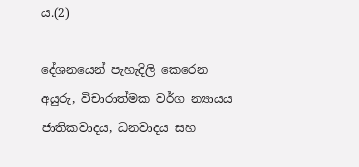ය.(2)

දේශනයෙන් පැහැදිලි කෙරෙන අයුරු, විචාරාත්මක වර්ග න්‍යායය ජාතිකවාදය, ධනවාදය සහ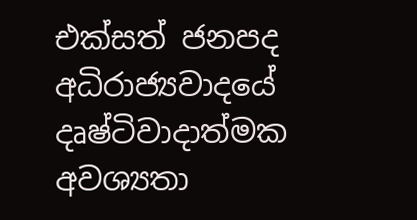එක්සත් ජනපද අධිරාජ්‍යවාදයේ දෘෂ්ටිවාදාත්මක අවශ්‍යතා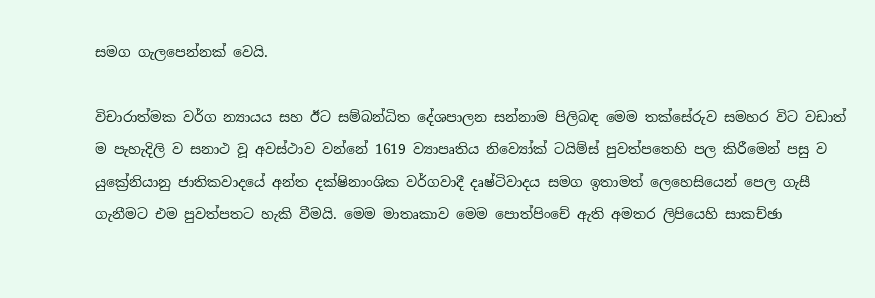සමග ගැලපෙන්නක් වෙයි.

විචාරාත්මක වර්ග න්‍යායය සහ ඊට සම්බන්ධිත දේශපාලන සන්නාම පිලිබඳ මෙම තක්සේරුව සමහර විට වඩාත් ම පැහැදිලි ව සනාථ වූ අවස්ථාව වන්නේ 1619 ව්‍යාපෘතිය නිව්‍යෝක් ටයිම්ස් පුවත්පතෙහි පල කිරීමෙන් පසු ව යුක්‍රේනියානු ජාතිකවාදයේ අන්ත දක්ෂිනාංශික වර්ගවාදී දෘෂ්ටිවාදය සමග ඉතාමත් ලෙහෙසියෙන් පෙල ගැසී ගැනීමට එම පුවත්පතට හැකි වීමයි. මෙම මාතෘකාව මෙම පොත්පිංචේ ඇති අමතර ලිපියෙහි සාකච්ඡා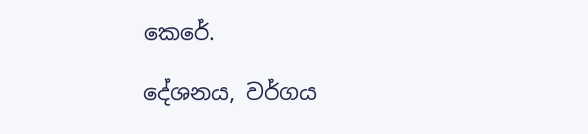කෙරේ.

දේශනය, වර්ගය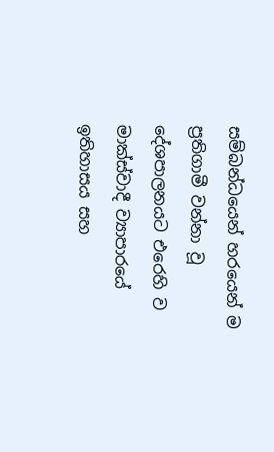සම්බන්ධයෙන් හරයෙන් ම ප්‍රතිගාමී වන්නා වූ දේශපාලනයට එරෙහි ව මාක්ස්වාදී ව්‍යාපාරයේ ඉතිහාසය සහ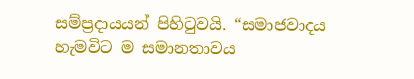සම්ප්‍රදායයන් පිහිටුවයි. “සමාජවාදය හැමවිට ම සමානතාවය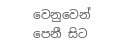වෙනුවෙන් පෙනී සිට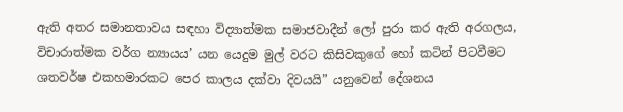ඇති අතර සමානතාවය සඳහා විද්‍යාත්මක සමාජවාදීන් ලෝ පුරා කර ඇති අරගලය, විචාරාත්මක වර්ග න්‍යායය’ යන යෙදුම මුල් වරට කිසිවකුගේ හෝ කටින් පිටවීමට ශතවර්ෂ එකහමාරකට පෙර කාලය දක්වා දිවයයි” යනුවෙන් දේශනය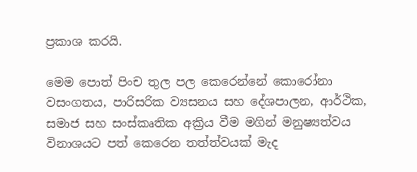ප්‍රකාශ කරයි.

මෙම පොත් පිංච තුල පල කෙරෙන්නේ කොරෝනා වසංගතය, පාරිසරික ව්‍යසනය සහ දේශපාලන, ආර්ථික, සමාජ සහ සංස්කෘතික අක්‍රිය වීම මගින් මනුෂ්‍යත්වය විනාශයට පත් කෙරෙන තත්ත්වයක් මැද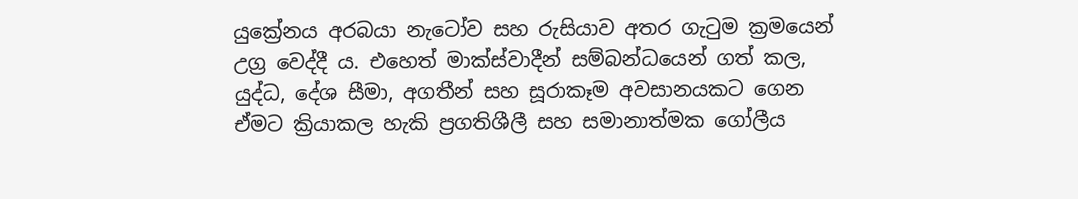යුක්‍රේනය අරබයා නැටෝව සහ රුසියාව අතර ගැටුම ක්‍රමයෙන් උග්‍ර වෙද්දී ය. එහෙත් මාක්ස්වාදීන් සම්බන්ධයෙන් ගත් කල, යුද්ධ, දේශ සීමා, අගතීන් සහ සූරාකෑම අවසානයකට ගෙන ඒමට ක්‍රියාකල හැකි ප්‍රගතිශීලී සහ සමානාත්මක ගෝලීය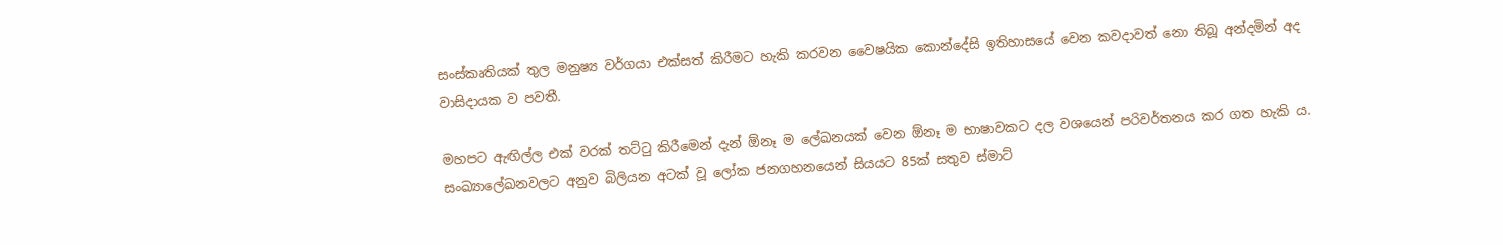සංස්කෘතියක් තුල මනුෂ්‍ය වර්ගයා එක්සත් කිරීමට හැකි කරවන වෛෂයික කොන්දේසි ඉතිහාසයේ වෙන කවදාවත් නො තිබූ අන්දමින් අද වාසිදායක ව පවතී.

මහපට ඇඟිල්ල එක් වරක් තට්ටු කිරීමෙන් දැන් ඕනෑ ම ලේඛනයක් වෙන ඕනෑ ම භාෂාවකට දල වශයෙන් පරිවර්තනය කර ගත හැකි ය. සංඛ්‍යාලේඛනවලට අනුව බිලියන අටක් වූ ලෝක ජනගහනයෙන් සියයට 85ක් සතුව ස්මාට්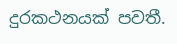දුරකථනයක් පවතී.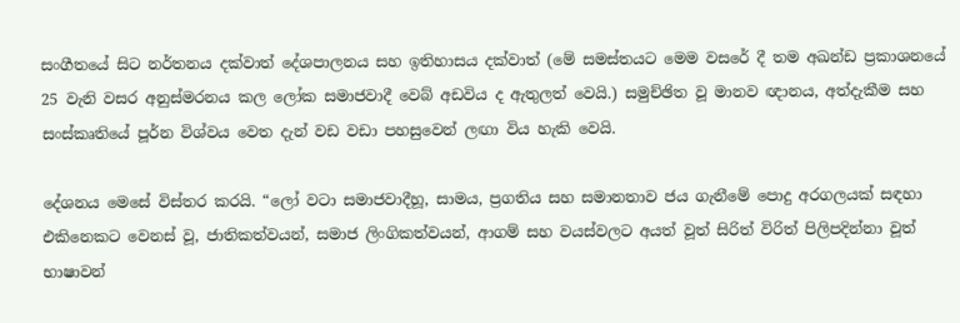සංගීතයේ සිට නර්තනය දක්වාත් දේශපාලනය සහ ඉතිහාසය දක්වාත් (මේ සමස්තයට මෙම වසරේ දී තම අඛන්ඩ ප්‍රකාශනයේ 25 වැනි වසර අනුස්මරනය කල ලෝක සමාජවාදී වෙබ් අඩවිය ද ඇතුලත් වෙයි.) සමුච්ඡිත වූ මානව ඥානය, අත්දැකීම සහ සංස්කෘතියේ පූර්න විශ්වය වෙත දැන් වඩ වඩා පහසුවෙන් ලඟා විය හැකි වෙයි.

දේශනය මෙසේ විස්තර කරයි. “ලෝ වටා සමාජවාදීහූ, සාමය, ප්‍රගතිය සහ සමානතාව ජය ගැනීමේ පොදු අරගලයක් සඳහා එකිනෙකට වෙනස් වූ, ජාතිකත්වයන්, සමාජ ලිංගිකත්වයන්, ආගම් සහ වයස්වලට අයත් වූත් සිරිත් විරිත් පිලිපදින්නා වූත් භාෂාවන්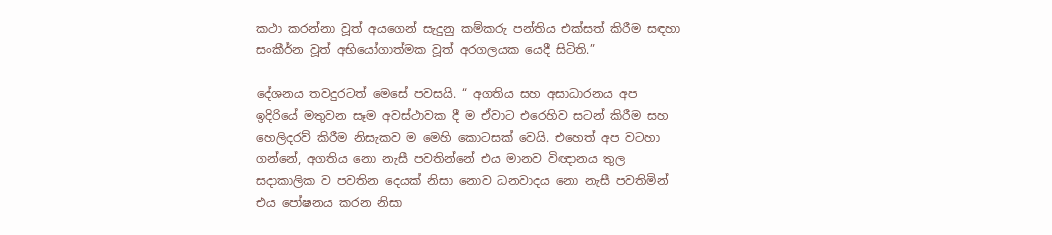කථා කරන්නා වූත් අයගෙන් සැදුනු කම්කරු පන්තිය එක්සත් කිරීම සඳහා සංකීර්න වූත් අභියෝගාත්මක වූත් අරගලයක යෙදී සිටිති.”

දේශනය තවදුරටත් මෙසේ පවසයි. “ අගතිය සහ අසාධාරනය අප ඉදිරියේ මතුවන සෑම අවස්ථාවක දී ම ඒවාට එරෙහිව සටන් කිරීම සහ හෙලිදරව් කිරීම නිසැකව ම මෙහි කොටසක් වෙයි. එහෙත් අප වටහා ගන්නේ, අගතිය නො නැසී පවතින්නේ එය මානව විඥානය තුල සදාකාලික ව පවතින දෙයක් නිසා නොව ධනවාදය නො නැසී පවතිමින් එය පෝෂනය කරන නිසා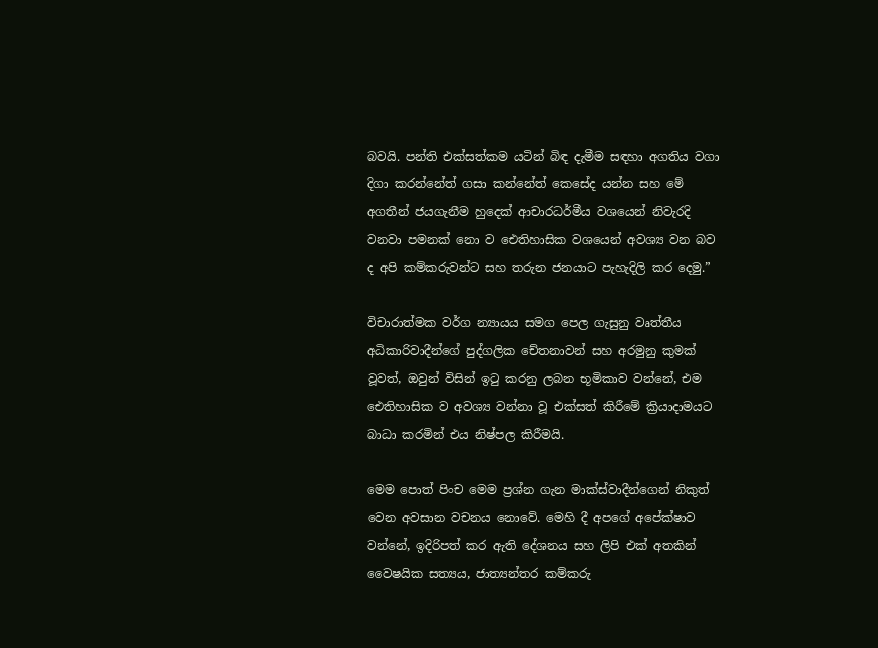බවයි. පන්ති එක්සත්කම යටින් බිඳ දැමීම සඳහා අගතිය වගා දිගා කරන්නේත් ගසා කන්නේත් කෙසේද යන්න සහ මේ අගතීන් ජයගැනීම හුදෙක් ආචාරධර්මීය වශයෙන් නිවැරදි වනවා පමනක් නො ව ඓතිහාසික වශයෙන් අවශ්‍ය වන බව ද අපි කම්කරුවන්ට සහ තරුන ජනයාට පැහැදිලි කර දෙමු.”

විචාරාත්මක වර්ග න්‍යායය සමග පෙල ගැසුනු වෘත්තීය අධිකාරිවාදීන්ගේ පුද්ගලික චේතනාවන් සහ අරමුනු කුමක් වූවත්, ඔවුන් විසින් ඉටු කරනු ලබන භූමිකාව වන්නේ, එම ඓතිහාසික ව අවශ්‍ය වන්නා වූ එක්සත් කිරීමේ ක්‍රියාදාමයට බාධා කරමින් එය නිෂ්පල කිරීමයි.

මෙම පොත් පිංච මෙම ප්‍රශ්න ගැන මාක්ස්වාදීන්ගෙන් නිකුත් වෙන අවසාන වචනය නොවේ. මෙහි දී අපගේ අපේක්ෂාව වන්නේ, ඉදිරිපත් කර ඇති දේශනය සහ ලිපි එක් අතකින් වෛෂයික සත්‍යය, ජාත්‍යන්තර කම්කරු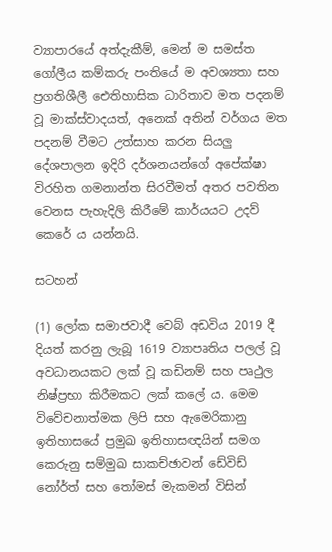ව්‍යාපාරයේ අත්දැකීම්, මෙන් ම සමස්ත ගෝලීය කම්කරු පංතියේ ම අවශ්‍යතා සහ ප්‍රගතිශීලී ඓතිහාසික ධාරිතාව මත පදනම් වූ මාක්ස්වාදයත්, අනෙක් අතින් වර්ගය මත පදනම් වීමට උත්සාහ කරන සියලු දේශපාලන ඉදිරි දර්ශනයන්ගේ අපේක්ෂා විරහිත ගමනාන්ත සිරවීමත් අතර පවතින වෙනස පැහැදිලි කිරීමේ කාර්යයට උදව් කෙරේ ය යන්නයි.

සටහන්

(1) ලෝක සමාජවාදී වෙබ් අඩවිය 2019 දී දියත් කරනු ලැබූ 1619 ව්‍යාපෘතිය පලල් වූ අවධානයකට ලක් වූ කඩිනම් සහ පෘථුල නිෂ්ප්‍රභා කිරීමකට ලක් කලේ ය. මෙම විවේචනාත්මක ලිපි සහ ඇමෙරිකානු ඉතිහාසයේ ප්‍රමුඛ ඉතිහාසඥයින් සමග කෙරුනු සම්මුඛ සාකච්ඡාවන් ඩේවිඩ් නෝර්ත් සහ තෝමස් මැකමන් විසින්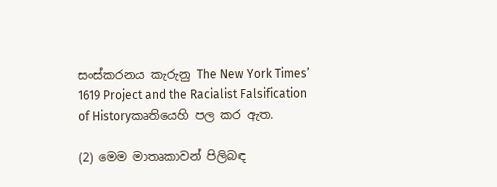සංස්කරනය කැරුනු The New York Times’ 1619 Project and the Racialist Falsification of Historyකෘතියෙහි පල කර ඇත.

(2) මෙම මාතෘකාවන් පිලිබඳ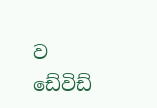ව ඩේවිඩ්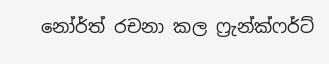නෝර්ත් රචනා කල ෆ්‍රැන්ක්ෆර්ට්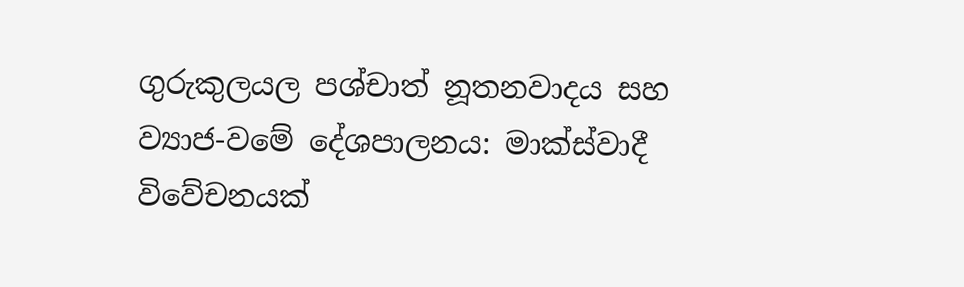ගුරුකුලයල පශ්චාත් නූතනවාදය සහ ව්‍යාජ-වමේ දේශපාලනය: මාක්ස්වාදී විවේචනයක්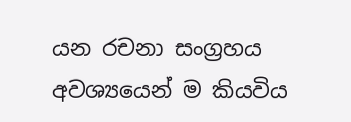යන රචනා සංග්‍රහය අවශ්‍යයෙන් ම කියවිය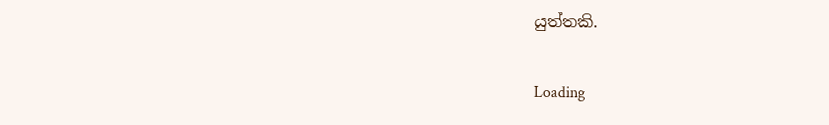යුත්තකි.

Loading